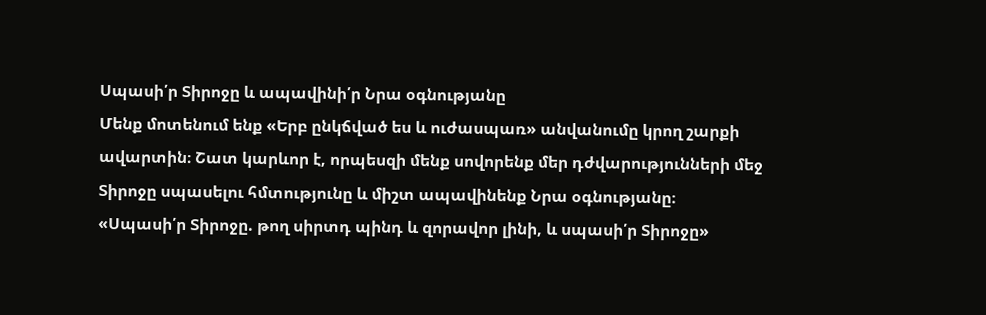Սպասի՛ր Տիրոջը և ապավինի՛ր Նրա օգնությանը
Մենք մոտենում ենք «Երբ ընկճված ես և ուժասպառ» անվանումը կրող շարքի ավարտին։ Շատ կարևոր է, որպեսզի մենք սովորենք մեր դժվարությունների մեջ Տիրոջը սպասելու հմտությունը և միշտ ապավինենք Նրա օգնությանը։
«Սպասի՛ր Տիրոջը. թող սիրտդ պինդ և զորավոր լինի, և սպասի՛ր Տիրոջը»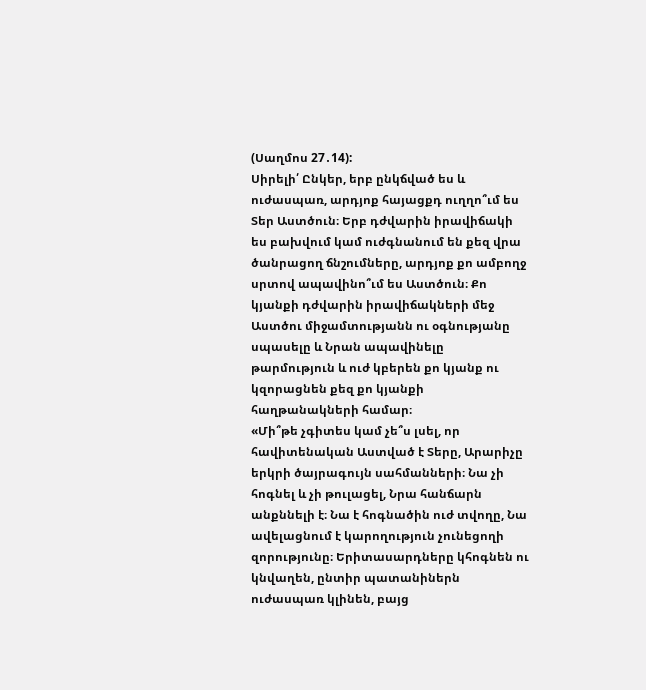(Սաղմոս 27․14):
Սիրելի՛ Ընկեր, երբ ընկճված ես և ուժասպառ, արդյոք հայացքդ ուղղո՞ւմ ես Տեր Աստծուն։ Երբ դժվարին իրավիճակի ես բախվում կամ ուժգնանում են քեզ վրա ծանրացող ճնշումները, արդյոք քո ամբողջ սրտով ապավինո՞ւմ ես Աստծուն։ Քո կյանքի դժվարին իրավիճակների մեջ Աստծու միջամտությանն ու օգնությանը սպասելը և Նրան ապավինելը թարմություն և ուժ կբերեն քո կյանք ու կզորացնեն քեզ քո կյանքի հաղթանակների համար։
«Մի՞թե չգիտես կամ չե՞ս լսել, որ հավիտենական Աստված է Տերը, Արարիչը երկրի ծայրագույն սահմանների։ Նա չի հոգնել և չի թուլացել, Նրա հանճարն անքննելի է։ Նա է հոգնածին ուժ տվողը, Նա ավելացնում է կարողություն չունեցողի զորությունը։ Երիտասարդները կհոգնեն ու կնվաղեն, ընտիր պատանիներն ուժասպառ կլինեն, բայց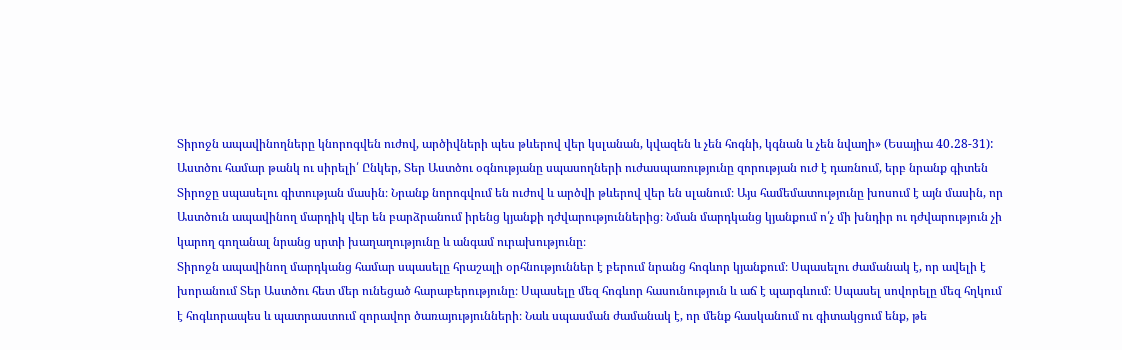Տիրոջն ապավինողները կնորոգվեն ուժով, արծիվների պես թևերով վեր կսլանան, կվազեն և չեն հոգնի, կգնան և չեն նվաղի» (Եսայիա 40․28-31):
Աստծու համար թանկ ու սիրելի՛ Ընկեր, Տեր Աստծու օգնությանը սպասողների ուժասպառությունը զորության ուժ է դառնում, երբ նրանք գիտեն Տիրոջը սպասելու գիտության մասին։ Նրանք նորոգվում են ուժով և արծվի թևերով վեր են սլանում։ Այս համեմատությունը խոսում է այն մասին, որ Աստծուն ապավինող մարդիկ վեր են բարձրանում իրենց կյանքի դժվարություններից։ Նման մարդկանց կյանքում ո՛չ մի խնդիր ու դժվարություն չի կարող գողանալ նրանց սրտի խաղաղությունը և անգամ ուրախությունը։
Տիրոջն ապավինող մարդկանց համար սպասելը հրաշալի օրհնություններ է բերում նրանց հոգևոր կյանքում։ Սպասելու ժամանակ է, որ ավելի է խորանում Տեր Աստծու հետ մեր ունեցած հարաբերությունը։ Սպասելը մեզ հոգևոր հասունություն և աճ է պարգևում։ Սպասել սովորելը մեզ հղկում է հոգևորապես և պատրաստում զորավոր ծառայությունների։ Նաև սպասման ժամանակ է, որ մենք հասկանում ու գիտակցում ենք, թե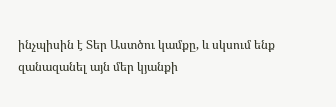ինչպիսին է Տեր Աստծու կամքը, և սկսում ենք զանազանել այն մեր կյանքի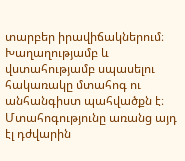տարբեր իրավիճակներում։
Խաղաղությամբ և վստահությամբ սպասելու հակառակը մտահոգ ու անհանգիստ պահվածքն է։ Մտահոգությունը առանց այդ էլ դժվարին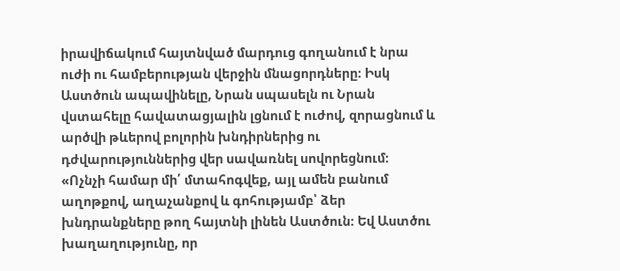իրավիճակում հայտնված մարդուց գողանում է նրա ուժի ու համբերության վերջին մնացորդները։ Իսկ Աստծուն ապավինելը, Նրան սպասելն ու Նրան վստահելը հավատացյալին լցնում է ուժով, զորացնում և արծվի թևերով բոլորին խնդիրներից ու դժվարություններից վեր սավառնել սովորեցնում։
«Ոչնչի համար մի՛ մտահոգվեք, այլ ամեն բանում աղոթքով, աղաչանքով և գոհությամբ՝ ձեր խնդրանքները թող հայտնի լինեն Աստծուն։ Եվ Աստծու խաղաղությունը, որ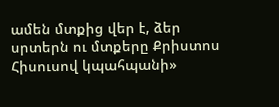ամեն մտքից վեր է, ձեր սրտերն ու մտքերը Քրիստոս Հիսուսով կպահպանի»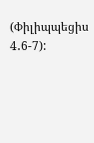(Փիլիպպեցիս 4․6-7):